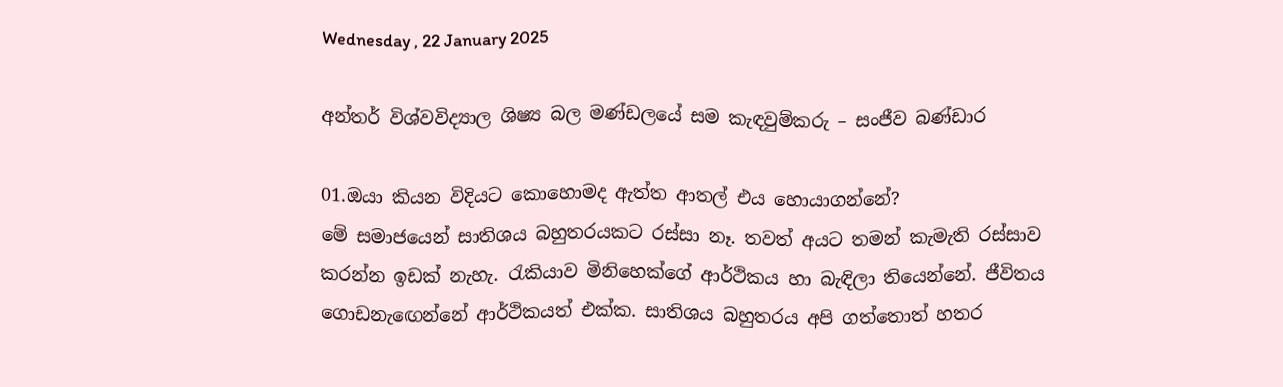Wednesday , 22 January 2025

අන්තර් විශ්වවිද්‍යාල ශිෂ්‍ය බල මණ්ඩලයේ සම කැඳවුම්කරු – සංජීව බණ්ඩාර

01.ඔයා කියන විදියට කොහොමද ඇත්ත ආතල් එය හොයාගන්නේ?
මේ සමාජයෙන් සාතිශය බහුතරයකට රස්සා නෑ. තවත් අයට තමන් කැමැති රස්සාව කරන්න ඉඩක් නැහැ. රැකියාව මිනිහෙක්ගේ ආර්ථිකය හා බැඳිලා තියෙන්නේ. ජීවිතය ගොඩනැඟෙන්නේ ආර්ථිකයත් එක්ක. සාතිශය බහුතරය අපි ගත්තොත් හතර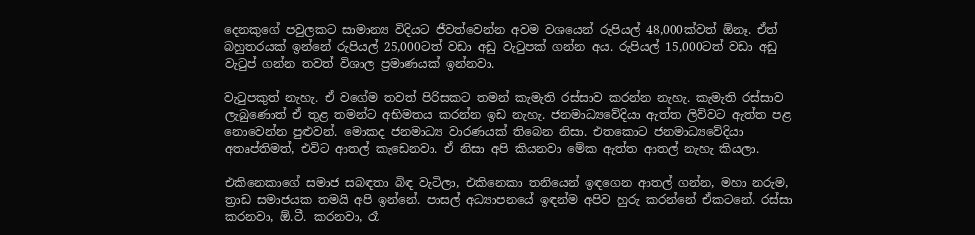දෙනකුගේ පවුලකට සාමාන්‍ය විදියට ජීවත්වෙන්න අවම වශයෙන් රුපියල් 48,000ක්වත් ඕනෑ. ඒත් බහුතරයක් ඉන්නේ රුපියල් 25,000ටත් වඩා අඩු වැටුපක් ගන්න අය. රුපියල් 15,000ටත් වඩා අඩු වැටුප් ගන්න තවත් විශාල ප්‍රමාණයක් ඉන්නවා.

වැටුපකුත් නැහැ. ඒ වගේම තවත් පිරිසකට තමන් කැමැති රස්සාව කරන්න නැහැ. කැමැති රස්සාව ලැබුණොත් ඒ තුළ තමන්ට අභිමතය කරන්න ඉඩ නැහැ. ජනමාධ්‍යවේදියා ඇත්ත ලිව්වට ඇත්ත පළ නොවෙන්න පුළුවන්. මොකද ජනමාධ්‍ය වාරණයක් තිබෙන නිසා. එතකොට ජනමාධ්‍යවේදියා අතෘප්තිමත්, එවිට ආතල් කැඩෙනවා. ඒ නිසා අපි කියනවා මේක ඇත්ත ආතල් නැහැ කියලා.

එකිනෙකාගේ සමාජ සබඳතා බිඳ වැටිලා, එකිනෙකා තනියෙන් ඉඳගෙන ආතල් ගන්න, මහා නරුම, ත්‍රාඩ සමාජයක තමයි අපි ඉන්නේ. පාසල් අධ්‍යාපනයේ ඉඳන්ම අපිව හුරු කරන්නේ ඒකටනේ. රස්සා කරනවා, ඕ.ටී. කරනවා, රෑ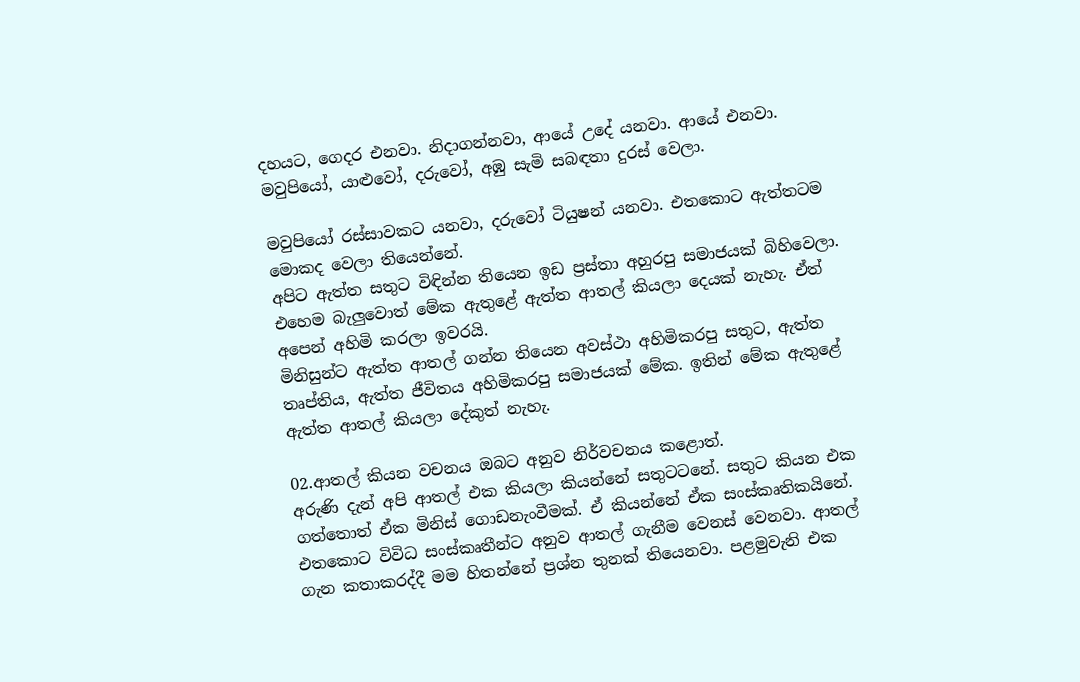දහයට, ගෙදර එනවා. නිදාගන්නවා, ආයේ උදේ යනවා. ආයේ එනවා. මවුපියෝ, යාළුවෝ, දරුවෝ, අඹු සැමි සබඳතා දුරස් වෙලා.

මවුපියෝ රස්සාවකට යනවා, දරුවෝ ටියුෂන් යනවා. එතකොට ඇත්තටම මොකද වෙලා තියෙන්නේ.
අපිට ඇත්ත සතුට විඳින්න තියෙන ඉඩ ප්‍රස්තා අහුරපු සමාජයක් බිහිවෙලා. එහෙම බැලුවොත් මේක ඇතුළේ ඇත්ත ආතල් කියලා දෙයක් නැහැ. ඒත් අපෙන් අහිමි කරලා ඉවරයි.
මිනිසුන්ට ඇත්ත ආතල් ගන්න තියෙන අවස්ථා අහිමිකරපු සතුට, ඇත්ත තෘප්තිය, ඇත්ත ජීවිතය අහිමිකරපු සමාජයක් මේක. ඉතින් මේක ඇතුළේ ඇත්ත ආතල් කියලා දේකුත් නැහැ.

02.ආතල් කියන වචනය ඔබට අනුව නිර්වචනය කළොත්.
අරුණි දැන් අපි ආතල් එක කියලා කියන්නේ සතුටටනේ. සතුට කියන එක ගත්තොත් ඒක මිනිස් ගොඩනැංවීමක්. ඒ කියන්නේ ඒක සංස්කෘතිකයිනේ. එතකොට විවිධ සංස්කෘතීන්ට අනුව ආතල් ගැනීම වෙනස් වෙනවා. ආතල් ගැන කතාකරද්දී මම හිතන්නේ ප්‍රශ්න තුනක් තියෙනවා. පළමුවැනි එක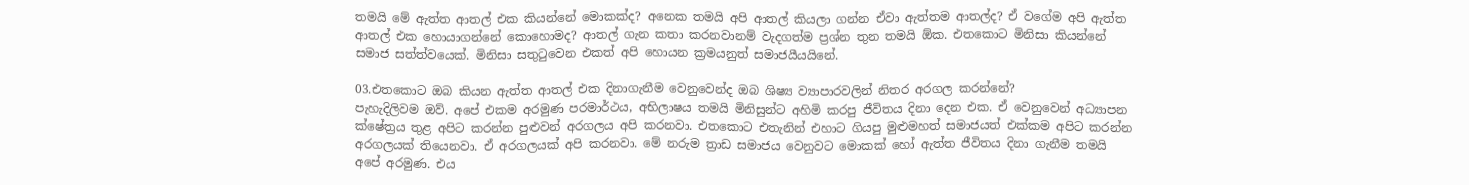තමයි මේ ඇත්ත ආතල් එක කියන්නේ මොකක්ද? අනෙක තමයි අපි ආතල් කියලා ගන්න ඒවා ඇත්තම ආතල්ද? ඒ වගේම අපි ඇත්ත ආතල් එක හොයාගන්නේ කොහොමද? ආතල් ගැන කතා කරනවානම් වැදගත්ම ප්‍රශ්න තුන තමයි ඕක. එතකොට මිනිසා කියන්නේ සමාජ සත්ත්වයෙක්. මිනිසා සතුටුවෙන එකත් අපි හොයන ක්‍රමයනුත් සමාජයීයයිනේ.

03.එතකොට ඔබ කියන ඇත්ත ආතල් එක දිනාගැනීම වෙනුවෙන්ද ඔබ ශිෂ්‍ය ව්‍යාපාරවලින් නිතර අරගල කරන්නේ?
පැහැදිලිවම ඔව්. අපේ එකම අරමුණ පරමාර්ථය, අභිලාෂය තමයි මිනිසුන්ට අහිමි කරපු ජීවිතය දිනා දෙන එක. ඒ වෙනුවෙන් අධ්‍යාපන ක්ෂේත්‍රය තුළ අපිට කරන්න පුළුවන් අරගලය අපි කරනවා. එතකොට එතැනින් එහාට ගියපු මුළුමහත් සමාජයත් එක්කම අපිට කරන්න අරගලයක් තියෙනවා. ඒ අරගලයක් අපි කරනවා. මේ නරුම ත්‍රාඩ සමාජය වෙනුවට මොකක් හෝ ඇත්ත ජීවිතය දිනා ගැනීම තමයි අපේ අරමුණ. එය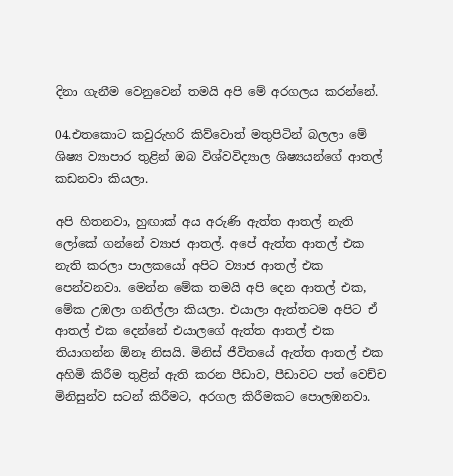දිනා ගැනීම වෙනුවෙන් තමයි අපි මේ අරගලය කරන්නේ.

04.එතකොට කවුරුහරි කිව්වොත් මතුපිටින් බලලා මේ ශිෂ්‍ය ව්‍යාපාර තුළින් ඔබ විශ්වවිද්‍යාල ශිෂ්‍යයන්ගේ ආතල් කඩනවා කියලා.

අපි හිතනවා, හුඟාක් අය අරුණි ඇත්ත ආතල් නැති ලෝකේ ගන්නේ ව්‍යාජ ආතල්. අපේ ඇත්ත ආතල් එක නැති කරලා පාලකයෝ අපිට ව්‍යාජ ආතල් එක පෙන්වනවා. මෙන්න මේක තමයි අපි දෙන ආතල් එක, මේක උඹලා ගනිල්ලා කියලා. එයාලා ඇත්තටම අපිට ඒ ආතල් එක දෙන්නේ එයාලගේ ඇත්ත ආතල් එක තියාගන්න ඕනෑ නිසයි. මිනිස් ජීවිතයේ ඇත්ත ආතල් එක අහිමි කිරීම තුළින් ඇති කරන පීඩාව, පීඩාවට පත් වෙච්ච මිනිසුන්ව සටන් කිරීමට, අරගල කිරීමකට පොලඹනවා.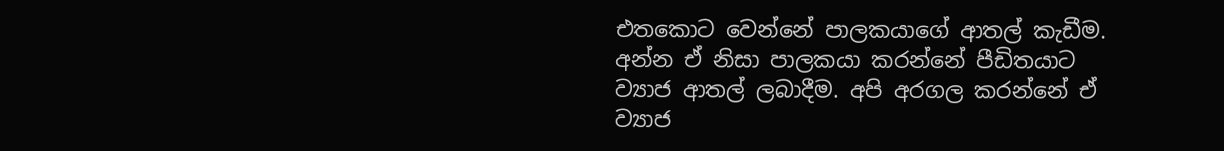එතකොට වෙන්නේ පාලකයාගේ ආතල් කැඩීම. අන්න ඒ නිසා පාලකයා කරන්නේ පීඩිතයාට ව්‍යාජ ආතල් ලබාදීම. අපි අරගල කරන්නේ ඒ ව්‍යාජ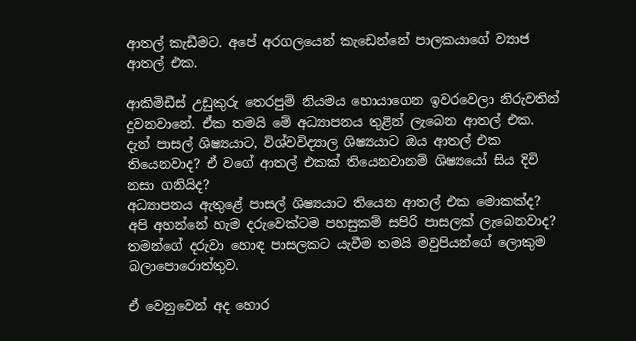ආතල් කැඩීමට. අපේ අරගලයෙන් කැඩෙන්නේ පාලකයාගේ ව්‍යාජ ආතල් එක.

ආකිමිඩීස් උඩුකුරු තෙරපුම් නියමය හොයාගෙන ඉවරවෙලා නිරුවතින් දුවනවානේ. ඒක තමයි මේ අධ්‍යාපනය තුළින් ලැබෙන ආතල් එක. දැන් පාසල් ශිෂ්‍යයාට, විශ්වවිද්‍යාල ශිෂ්‍යයාට ඔය ආතල් එක තියෙනවාද? ඒ වගේ ආතල් එකක් තියෙනවානම් ශිෂ්‍යයෝ සිය දිවි නසා ගනියිද?
අධ්‍යාපනය ඇතුළේ පාසල් ශිෂ්‍යයාට තියෙන ආතල් එක මොකක්ද? අපි අහන්නේ හැම දරුවෙක්ටම පහසුකම් සපිරි පාසලක් ලැබෙනවාද? තමන්ගේ දරුවා හොඳ පාසලකට යැවීම තමයි මවුපියන්ගේ ලොකුම බලාපොරොත්තුව.

ඒ වෙනුවෙන් අද හොර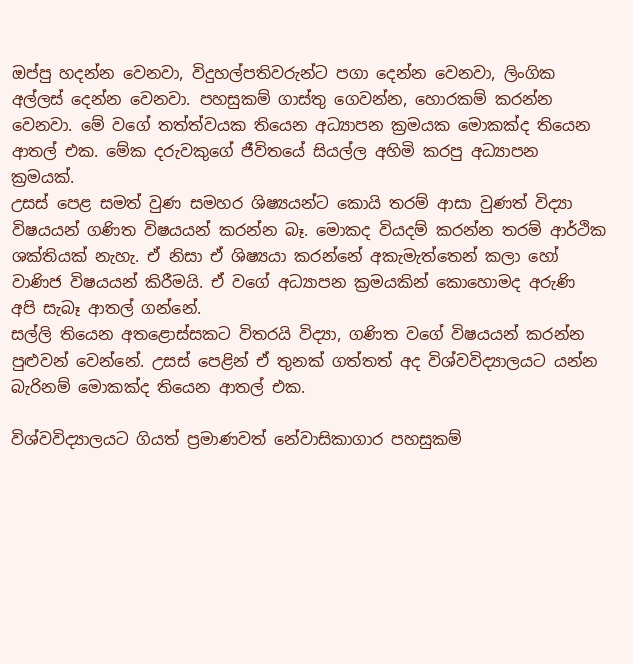ඔප්පු හදන්න වෙනවා, විදුහල්පතිවරුන්ට පගා දෙන්න වෙනවා, ලිංගික අල්ලස් දෙන්න වෙනවා. පහසුකම් ගාස්තු ගෙවන්න, හොරකම් කරන්න වෙනවා. මේ වගේ තත්ත්වයක තියෙන අධ්‍යාපන ක්‍රමයක මොකක්ද තියෙන ආතල් එක. මේක දරුවකුගේ ජීවිතයේ සියල්ල අහිමි කරපු අධ්‍යාපන ක්‍රමයක්.
උසස් පෙළ සමත් වුණ සමහර ශිෂ්‍යයන්ට කොයි තරම් ආසා වුණත් විද්‍යා විෂයයන් ගණිත විෂයයන් කරන්න බෑ. මොකද වියදම් කරන්න තරම් ආර්ථික ශක්තියක් නැහැ. ඒ නිසා ඒ ශිෂ්‍යයා කරන්නේ අකැමැත්තෙන් කලා හෝ වාණිජ විෂයයන් කිරීමයි. ඒ වගේ අධ්‍යාපන ක්‍රමයකින් කොහොමද අරුණි අපි සැබෑ ආතල් ගන්නේ.
සල්ලි තියෙන අතළොස්සකට විතරයි විද්‍යා, ගණිත වගේ විෂයයන් කරන්න පුළුවන් වෙන්නේ. උසස් පෙළින් ඒ තුනක් ගත්තත් අද විශ්වවිද්‍යාලයට යන්න බැරිනම් මොකක්ද තියෙන ආතල් එක.

විශ්වවිද්‍යාලයට ගියත් ප්‍රමාණවත් නේවාසිකාගාර පහසුකම්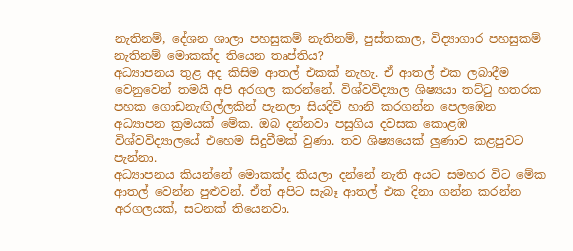නැතිනම්, දේශන ශාලා පහසුකම් නැතිනම්, පුස්තකාල, විද්‍යාගාර පහසුකම් නැතිනම් මොකක්ද තියෙන තෘප්තිය?
අධ්‍යාපනය තුළ අද කිසිම ආතල් එකක් නැහැ. ඒ ආතල් එක ලබාදීම වෙනුවෙන් තමයි අපි අරගල කරන්නේ. විශ්වවිද්‍යාල ශිෂ්‍යයා තට්ටු හතරක පහක ගොඩනැඟිල්ලකින් පැනලා සියදිවි හානි කරගන්න පෙලඹෙන අධ්‍යාපන ක්‍රමයක් මේක. ඔබ දන්නවා පසුගිය දවසක කොළඹ විශ්වවිද්‍යාලයේ එහෙම සිදුවීමක් වුණා. තව ශිෂ්‍යයෙක් ලුණාව කළපුවට පැන්නා.
අධ්‍යාපනය කියන්නේ මොකක්ද කියලා දන්නේ නැති අයට සමහර විට මේක ආතල් වෙන්න පුළුවන්. ඒත් අපිට සැබෑ ආතල් එක දිනා ගන්න කරන්න අරගලයක්, සටනක් තියෙනවා.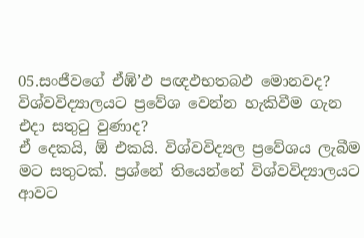05.සංජීවගේ ඒඹ්’ඵ පඥඵභතබඵ මොනවද? විශ්වවිද්‍යාලයට ප්‍රවේශ වෙන්න හැකිවීම ගැන එදා සතුටු වුණාද?
ඒ දෙකයි, ඕ එකයි. විශ්වවිද්‍යල ප්‍රවේශය ලැබීම මට සතුටක්. ප්‍රශ්නේ තියෙන්නේ විශ්වවිද්‍යාලයට ආවට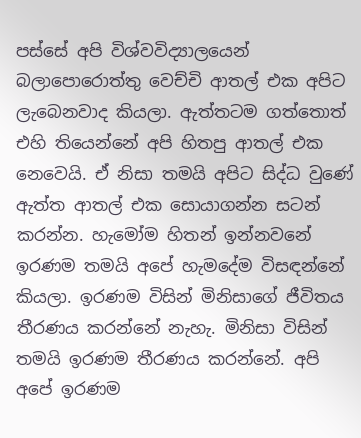පස්සේ අපි විශ්වවිද්‍යාලයෙන් බලාපොරොත්තු වෙච්චි ආතල් එක අපිට ලැබෙනවාද කියලා. ඇත්තටම ගත්තොත් එහි තියෙන්නේ අපි හිතපු ආතල් එක නෙවෙයි. ඒ නිසා තමයි අපිට සිද්ධ වුණේ ඇත්ත ආතල් එක සොයාගන්න සටන් කරන්න. හැමෝම හිතන් ඉන්නවනේ ඉරණම තමයි අපේ හැමදේම විසඳන්නේ කියලා. ඉරණම විසින් මිනිසාගේ ජීවිතය තීරණය කරන්නේ නැහැ. මිනිසා විසින් තමයි ඉරණම තීරණය කරන්නේ. අපි අපේ ඉරණම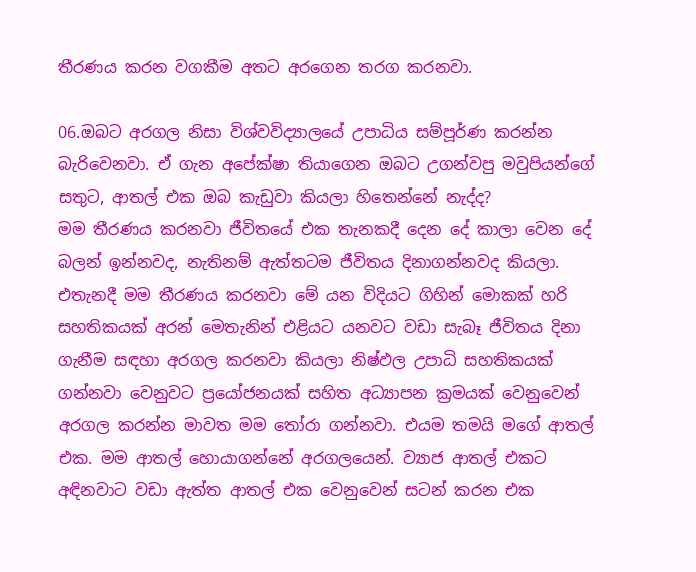තීරණය කරන වගකීම අතට අරගෙන තරග කරනවා.

06.ඔබට අරගල නිසා විශ්වවිද්‍යාලයේ උපාධිය සම්පූර්ණ කරන්න බැරිවෙනවා. ඒ ගැන අපේක්ෂා තියාගෙන ඔබට උගන්වපු මවුපියන්ගේ සතුට, ආතල් එක ඔබ කැඩුවා කියලා හිතෙන්නේ නැද්ද?
මම තීරණය කරනවා ජීවිතයේ එක තැනකදී දෙන දේ කාලා වෙන දේ බලන් ඉන්නවද, නැතිනම් ඇත්තටම ජීවිතය දිනාගන්නවද කියලා. එතැනදී මම තීරණය කරනවා මේ යන විදියට ගිහින් මොකක් හරි සහතිකයක් අරන් මෙතැනින් එළියට යනවට වඩා සැබෑ ජීවිතය දිනා ගැනීම සඳහා අරගල කරනවා කියලා නිෂ්ඵල උපාධි සහතිකයක් ගන්නවා වෙනුවට ප්‍රයෝජනයක් සහිත අධ්‍යාපන ක්‍රමයක් වෙනුවෙන් අරගල කරන්න මාවත මම තෝරා ගන්නවා. එයම තමයි මගේ ආතල් එක. මම ආතල් හොයාගන්නේ අරගලයෙන්. ව්‍යාජ ආතල් එකට අඳිනවාට වඩා ඇත්ත ආතල් එක වෙනුවෙන් සටන් කරන එක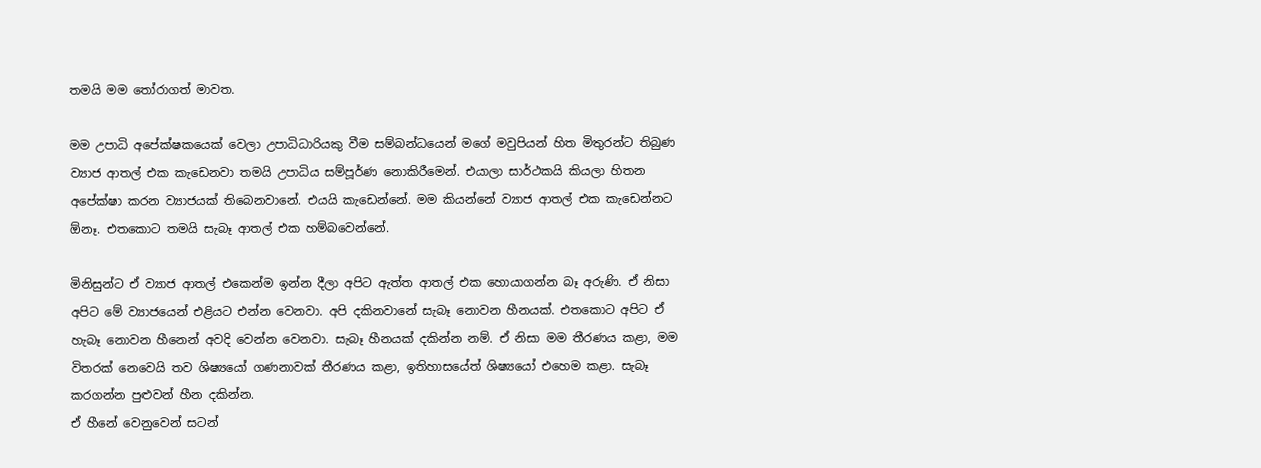තමයි මම තෝරාගත් මාවත.

මම උපාධි අපේක්ෂකයෙක් වෙලා උපාධිධාරියකු වීම සම්බන්ධයෙන් මගේ මවුපියන් හිත මිතුරන්ට තිබුණ ව්‍යාජ ආතල් එක කැඩෙනවා තමයි උපාධිය සම්පූර්ණ නොකිරීමෙන්. එයාලා සාර්ථකයි කියලා හිතන අපේක්ෂා කරන ව්‍යාජයක් තිබෙනවානේ. එයයි කැඩෙන්නේ. මම කියන්නේ ව්‍යාජ ආතල් එක කැඩෙන්නට ඕනෑ. එතකොට තමයි සැබෑ ආතල් එක හම්බවෙන්නේ.

මිනිසුන්ට ඒ ව්‍යාජ ආතල් එකෙන්ම ඉන්න දීලා අපිට ඇත්ත ආතල් එක හොයාගන්න බෑ අරුණි. ඒ නිසා අපිට මේ ව්‍යාජයෙන් එළියට එන්න වෙනවා. අපි දකිනවානේ සැබෑ නොවන හීනයක්. එතකොට අපිට ඒ හැබෑ නොවන හීනෙන් අවදි වෙන්න වෙනවා. සැබෑ හීනයක් දකින්න නම්. ඒ නිසා මම තීරණය කළා, මම විතරක් නෙවෙයි තව ශිෂ්‍යයෝ ගණනාවක් තීරණය කළා, ඉතිහාසයේත් ශිෂ්‍යයෝ එහෙම කළා. සැබෑ කරගන්න පුළුවන් හීන දකින්න.
ඒ හීනේ වෙනුවෙන් සටන්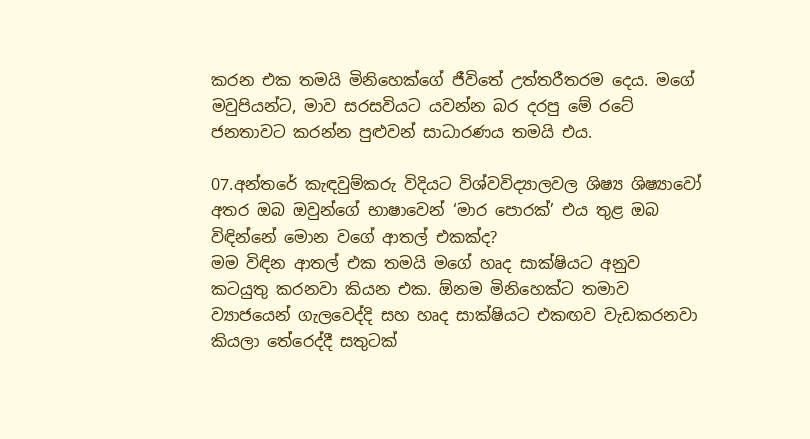කරන එක තමයි මිනිහෙක්ගේ ජීවිතේ උත්තරීතරම දෙය. මගේ මවුපියන්ට, මාව සරසවියට යවන්න බර දරපු මේ රටේ ජනතාවට කරන්න පුළුවන් සාධාරණය තමයි එය.

07.අන්තරේ කැඳවුම්කරු විදියට විශ්වවිද්‍යාලවල ශිෂ්‍ය ශිෂ්‍යාවෝ අතර ඔබ ඔවුන්ගේ භාෂාවෙන් ‘මාර පොරක්’ එය තුළ ඔබ විඳින්නේ මොන වගේ ආතල් එකක්ද?
මම විඳින ආතල් එක තමයි මගේ හෘද සාක්ෂියට අනුව කටයුතු කරනවා කියන එක. ඕනම මිනිහෙක්ට තමාව ව්‍යාජයෙන් ගැලවෙද්දි සහ හෘද සාක්ෂියට එකඟව වැඩකරනවා කියලා තේරෙද්දී සතුටක්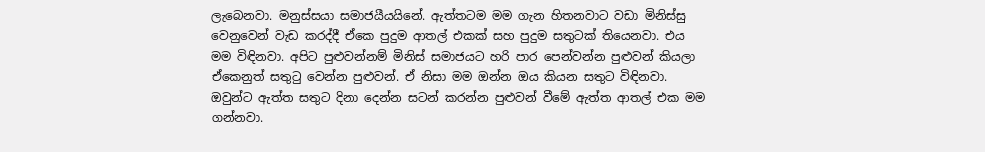ලැබෙනවා. මනුස්සයා සමාජයීයයිනේ. ඇත්තටම මම ගැන හිතනවාට වඩා මිනිස්සු වෙනුවෙන් වැඩ කරද්දී ඒකෙ පුදුම ආතල් එකක් සහ පුදුම සතුටක් තියෙනවා. එය මම විඳිනවා. අපිට පුළුවන්නම් මිනිස් සමාජයට හරි පාර පෙන්වන්න පුළුවන් කියලා ඒකෙනුත් සතුටු වෙන්න පුළුවන්. ඒ නිසා මම ඔන්න ඔය කියන සතුට විඳිනවා. ඔවුන්ට ඇත්ත සතුට දිනා දෙන්න සටන් කරන්න පුළුවන් වීමේ ඇත්ත ආතල් එක මම ගන්නවා.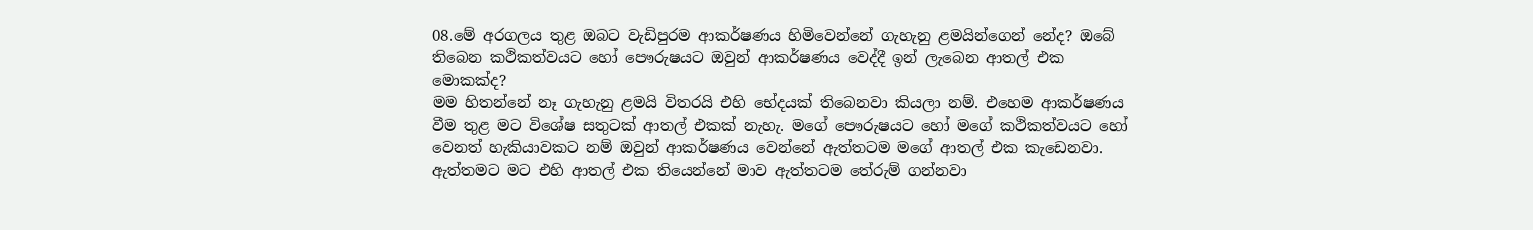08.මේ අරගලය තුළ ඔබට වැඩිපුරම ආකර්ෂණය හිමිවෙන්නේ ගැහැනු ළමයින්ගෙන් නේද? ඔබේ තිබෙන කථිකත්වයට හෝ පෞරුෂයට ඔවුන් ආකර්ෂණය වෙද්දී ඉන් ලැබෙන ආතල් එක මොකක්ද?
මම හිතන්නේ නෑ ගැහැනු ළමයි විතරයි එහි භේදයක් තිබෙනවා කියලා නම්. එහෙම ආකර්ෂණය වීම තුළ මට විශේෂ සතුටක් ආතල් එකක් නැහැ. මගේ පෞරුෂයට හෝ මගේ කථිකත්වයට හෝ වෙනත් හැකියාවකට නම් ඔවුන් ආකර්ෂණය වෙන්නේ ඇත්තටම මගේ ආතල් එක කැඩෙනවා. ඇත්තමට මට එහි ආතල් එක තියෙන්නේ මාව ඇත්තටම තේරුම් ගන්නවා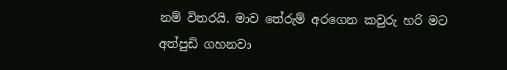නම් විතරයි. මාව තේරුම් අරගෙන කවුරු හරි මට අත්පුඩි ගහනවා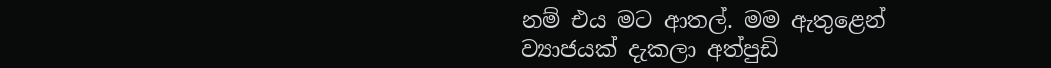නම් එය මට ආතල්. මම ඇතුළෙන් ව්‍යාජයක් දැකලා අත්පුඩි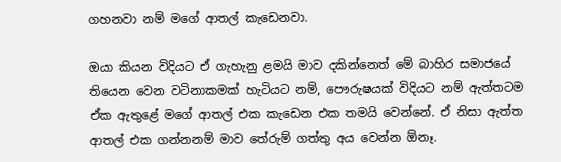ගහනවා නම් මගේ ආතල් කැඩෙනවා.

ඔයා කියන විදියට ඒ ගැහැනු ළමයි මාව දකින්නෙත් මේ බාහිර සමාජයේ තියෙන වෙන වටිනාකමක් හැටියට නම්, පෞරුෂයක් විදියට නම් ඇත්තටම ඒක ඇතුළේ මගේ ආතල් එක කැඩෙන එක තමයි වෙන්නේ. ඒ නිසා ඇත්ත ආතල් එක ගන්නනම් මාව තේරුම් ගත්තු අය වෙන්න ඕනෑ.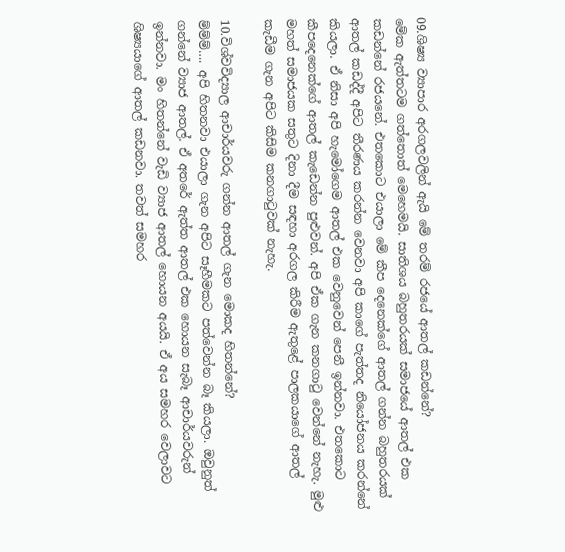09.ශිෂ්‍ය ව්‍යාපාර අරගලවලින් ඇයි මේ තරම් රජයේ ආතල් කඩන්නේ?
මේක ඇත්තටම ගත්තොත් මෙහෙමයි. සාතිශය බහුතරයක් සමාජයේ ආතල් එක කඩන්නේ රජයනේ. එතකොට එයාලා මේ කීප දෙනෙක්ගේ ආතල් ගන්න බහුතරයක් ආතල් කඩද්දී අපිට තීරණය කරන්න වෙනවා අපි කාගේ පැත්තද නියෝජනය කරන්නේ කියලා. ඒ නිසා අපි හැමෝගෙම ආතල් එක වෙනුවෙන් පෙනී ඉන්නවා. එතකොට කීපදෙනෙක්ගේ ආතල් කැඩෙන්න පුළුවන්. අපි ඒක ගැන කනගාටු වෙන්නේ නැහැ. මුළු මහත් සමාජයක සතුට දිනා දීම සඳහා අරගල කිරීම ඇතුළේ පාලකයාගේ ආතල් කැඩීම ගැන අපිට කිසිම කනගාටුවක් නැහැ.

10.විශ්වවිද්‍යාල ආචාර්යවරු ගන්න ආතල් ගැන මොකද හිතන්නේ?
ම්ම්ම්…. අපි හිතනවා එයාලා ගැන අපිට සෑහීමකට පත්වෙන්න බෑ කියලා. ඔවුනුත් ගන්නේ ව්‍යාජ ආතල්. ඒ අතරේ ඇත්ත ආතල් එක හොයන සැබෑ ආචාර්යවරුන් ඉන්නවා. මං හිතන්නේ වැඩි ව්‍යාජ ආතල් හොයන අයයි. ඒ අය සමහර වෙලාවට ශිෂ්‍යයාගේ ආතල් කඩනවා. තවත් සමහර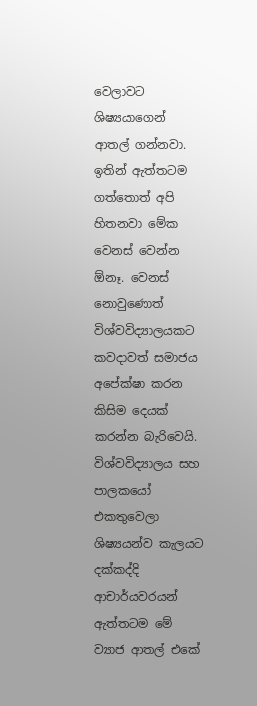වෙලාවට ශිෂ්‍යයාගෙන් ආතල් ගන්නවා. ඉතින් ඇත්තටම ගත්තොත් අපි හිතනවා මේක වෙනස් වෙන්න ඕනෑ. වෙනස් නොවුණොත් විශ්වවිද්‍යාලයකට කවදාවත් සමාජය අපේක්ෂා කරන කිසිම දෙයක් කරන්න බැරිවෙයි. විශ්වවිද්‍යාලය සහ පාලකයෝ එකතුවෙලා ශිෂ්‍යයන්ව කැලයට දක්කද්දි ආචාර්යවරයන් ඇත්තටම මේ ව්‍යාජ ආතල් එකේ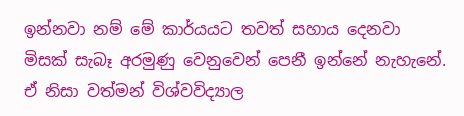ඉන්නවා නම් මේ කාර්යයට තවත් සහාය දෙනවා මිසක් සැබෑ අරමුණු වෙනුවෙන් පෙනී ඉන්නේ නැහැනේ. ඒ නිසා වත්මන් විශ්වවිද්‍යාල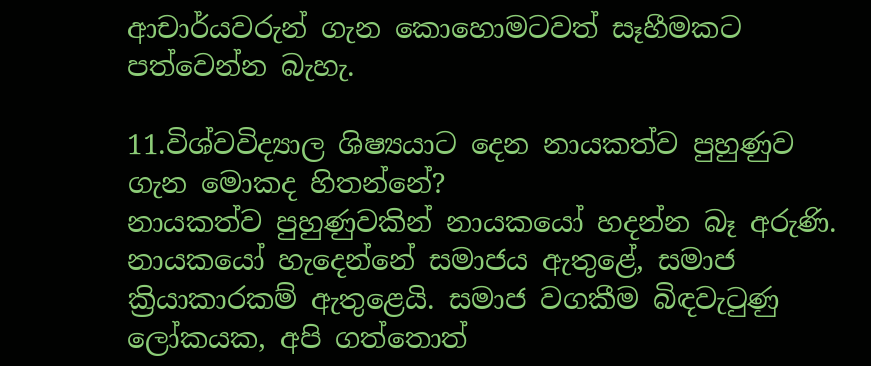ආචාර්යවරුන් ගැන කොහොමටවත් සෑහීමකට පත්වෙන්න බැහැ.

11.විශ්වවිද්‍යාල ශිෂ්‍යයාට දෙන නායකත්ව පුහුණුව ගැන මොකද හිතන්නේ?
නායකත්ව පුහුණුවකින් නායකයෝ හදන්න බෑ අරුණි. නායකයෝ හැදෙන්නේ සමාජය ඇතුළේ, සමාජ ක්‍රියාකාරකම් ඇතුළෙයි. සමාජ වගකීම බිඳවැටුණු ලෝකයක, අපි ගත්තොත්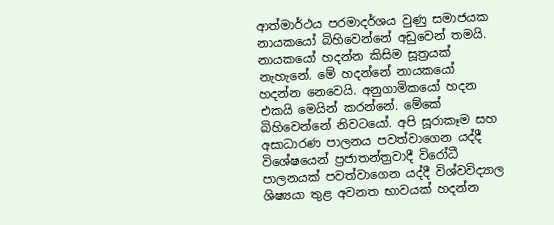ආත්මාර්ථය පරමාදර්ශය වුණු සමාජයක නායකයෝ බිහිවෙන්නේ අඩුවෙන් තමයි. නායකයෝ හදන්න කිසිම සූත්‍රයක් නැහැනේ. මේ හදන්නේ නායකයෝ හදන්න නෙවෙයි. අනුගාමිකයෝ හදන එකයි මෙයින් කරන්නේ. මේකේ බිහිවෙන්නේ නිවටයෝ. අපි සූරාකෑම සහ අසාධාරණ පාලනය පවත්වාගෙන යද්දී විශේෂයෙන් ප්‍රජාතන්ත්‍රවාදී විරෝධී පාලනයක් පවත්වාගෙන යද්දී විශ්වවිද්‍යාල ශිෂ්‍යයා තුළ අවනත භාවයක් හදන්න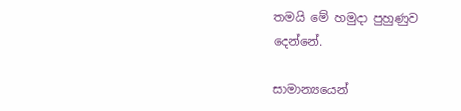තමයි මේ හමුදා පුහුණුව දෙන්නේ.

සාමාන්‍යයෙන්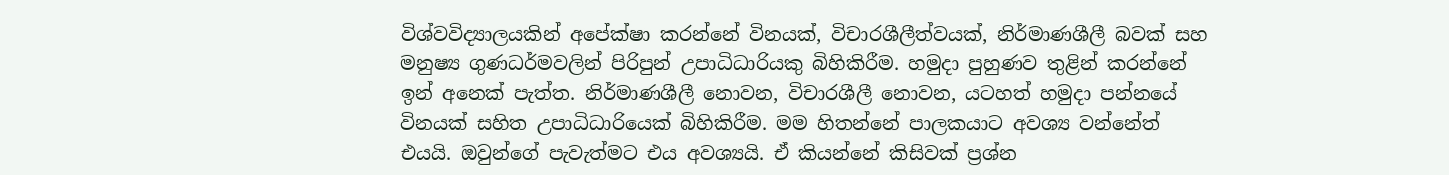විශ්වවිද්‍යාලයකින් අපේක්ෂා කරන්නේ විනයක්, විචාරශීලීත්වයක්, නිර්මාණශීලී බවක් සහ මනුෂ්‍ය ගුණධර්මවලින් පිරිපුන් උපාධිධාරියකු බිහිකිරීම. හමුදා පුහුණව තුළින් කරන්නේ ඉන් අනෙක් පැත්ත. නිර්මාණශීලී නොවන, විචාරශීලී නොවන, යටහත් හමුදා පන්නයේ විනයක් සහිත උපාධිධාරියෙක් බිහිකිරීම. මම හිතන්නේ පාලකයාට අවශ්‍ය වන්නේත් එයයි. ඔවුන්ගේ පැවැත්මට එය අවශ්‍යයි. ඒ කියන්නේ කිසිවක් ප්‍රශ්න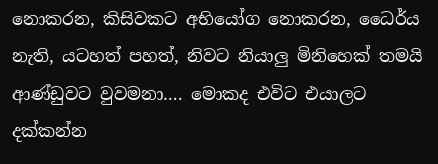නොකරන, කිසිවකට අභියෝග නොකරන, ධෛර්ය නැති, යටහත් පහත්, නිවට නියාලු මිනිහෙක් තමයි ආණ්ඩුවට වුවමනා…. මොකද එවිට එයාලට දක්කන්න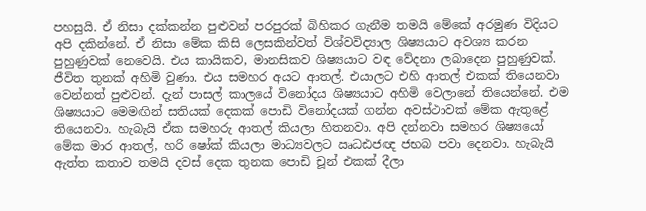පහසුයි. ඒ නිසා දක්කන්න පුළුවන් පරපුරක් බිහිකර ගැනීම තමයි මේකේ අරමුණ විදියට අපි දකින්නේ. ඒ නිසා මේක කිසි ලෙසකින්වත් විශ්වවිද්‍යාල ශිෂ්‍යයාට අවශ්‍ය කරන පුහුණුවක් නෙවෙයි. එය කායිකව, මානසිකව ශිෂ්‍යයාට වඳ වේදනා ලබාදෙන පුහුණුවක්. ජීවිත තුනක් අහිමි වුණා. එය සමහර අයට ආතල්. එයාලට එහි ආතල් එකක් තියෙනවා වෙන්නත් පුළුවන්. දැන් පාසල් කාලයේ විනෝදය ශිෂ්‍යයාට අහිමි වෙලානේ තියෙන්නේ. එම ශිෂ්‍යයාට මෙමඟින් සතියක් දෙකක් පොඩි විනෝදයක් ගන්න අවස්ථාවක් මේක ඇතුළේ තියෙනවා. හැබැයි ඒක සමහරු ආතල් කියලා හිතනවා. අපි දන්නවා සමහර ශිෂ්‍යයෝ මේක මාර ආතල්, හරි ෂෝක් කියලා මාධ්‍යවලට ඍධඪජඥ ජභබ පවා දෙනවා. හැබැයි ඇත්ත කතාව තමයි දවස් දෙක තුනක පොඩි චූන් එකක් දීලා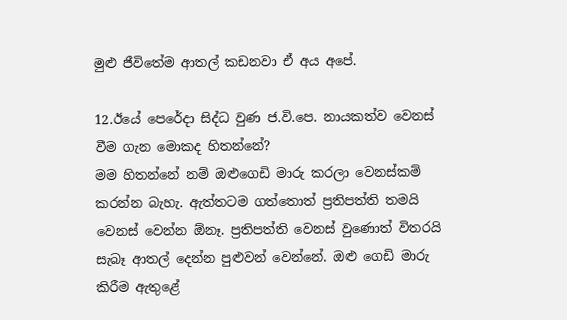මුළු ජීවිතේම ආතල් කඩනවා ඒ අය අපේ.

12.ඊයේ පෙරේදා සිද්ධ වුණ ජ.වි.පෙ. නායකත්ව වෙනස් වීම ගැන මොකද හිතන්නේ?
මම හිතන්නේ නම් ඔළුගෙඩි මාරු කරලා වෙනස්කම් කරන්න බැහැ. ඇත්තටම ගත්තොත් ප්‍රතිපත්ති තමයි වෙනස් වෙන්න ඕනෑ. ප්‍රතිපත්ති වෙනස් වුණොත් විතරයි සැබෑ ආතල් දෙන්න පුළුවන් වෙන්නේ. ඔළු ගෙඩි මාරු කිරීම ඇතුළේ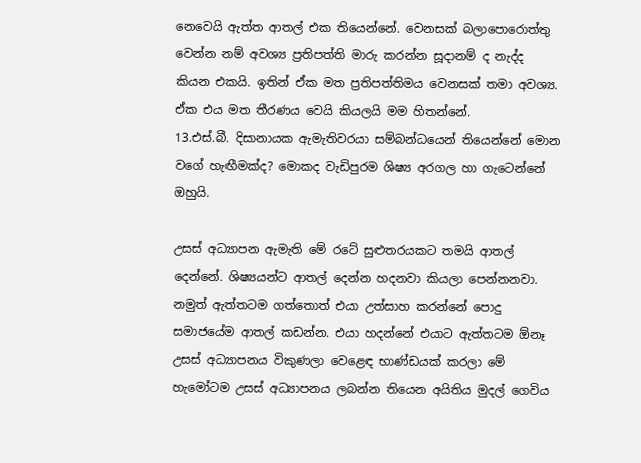නෙවෙයි ඇත්ත ආතල් එක තියෙන්නේ. වෙනසක් බලාපොරොත්තු වෙන්න නම් අවශ්‍ය ප්‍රතිපත්ති මාරු කරන්න සූදානම් ද නැද්ද කියන එකයි. ඉතින් ඒක මත ප්‍රතිපත්තිමය වෙනසක් තමා අවශ්‍ය. ඒක එය මත තීරණය වෙයි කියලයි මම හිතන්නේ.
13.එස්.බී. දිසානායක ඇමැතිවරයා සම්බන්ධයෙන් තියෙන්නේ මොන වගේ හැඟීමක්ද? මොකද වැඩිපුරම ශිෂ්‍ය අරගල හා ගැටෙන්නේ ඔහුයි.

උසස් අධ්‍යාපන ඇමැති මේ රටේ සුළුතරයකට තමයි ආතල් දෙන්නේ. ශිෂ්‍යයන්ට ආතල් දෙන්න හදනවා කියලා පෙන්නනවා. නමුත් ඇත්තටම ගත්තොත් එයා උත්සාහ කරන්නේ පොදු සමාජයේම ආතල් කඩන්න. එයා හදන්නේ එයාට ඇත්තටම ඕනෑ උසස් අධ්‍යාපනය විකුණලා වෙළෙඳ භාණ්ඩයක් කරලා මේ හැමෝටම උසස් අධ්‍යාපනය ලබන්න තියෙන අයිතිය මුදල් ගෙවිය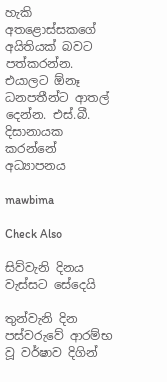හැකි අතළොස්සකගේ අයිතියක් බවට පත්කරන්න. එයාලට ඕනෑ ධනපතීන්ට ආතල් දෙන්න. එස්.බී. දිසානායක කරන්නේ අධ්‍යාපනය

mawbima

Check Also

සිව්වැනි දිනය වැස්සට සේදෙයි

තුන්වැනි දින පස්වරුවේ ආරම්භ වූ වර්ෂාව දිගින්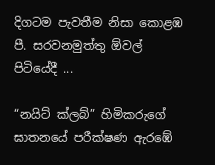දිගටම පැවතීම නිසා කොළඹ පී. සරවනමුත්තු ඕවල් පිටියේදී ...

“නයිට් ක්ලබ්” හිමිකරුගේ ඝාතනයේ පරීක්ෂණ ඇරඹේ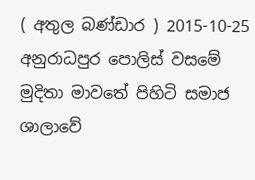( අතුල බණ්ඩාර ) 2015-10-25 අනුරාධපුර පොලිස් වසමේ මුදිතා මාවතේ පිහිටි සමාජ ශාලාවේ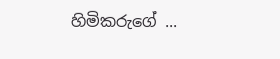හිමිකරුගේ ...